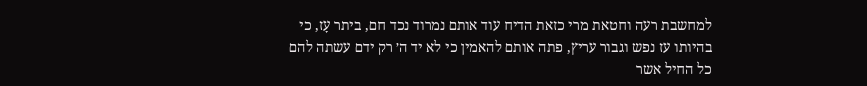למחשבת רעה וחטאת מרי כזאת הדיח עוד אותם נמרוד נכד חם, ביתר עָז, כי בהיותו עז נפש וגבור עריץ, פתה אותם להאמין כי לא יד ה׳ רק ידם עשתה להם כל החיל אשר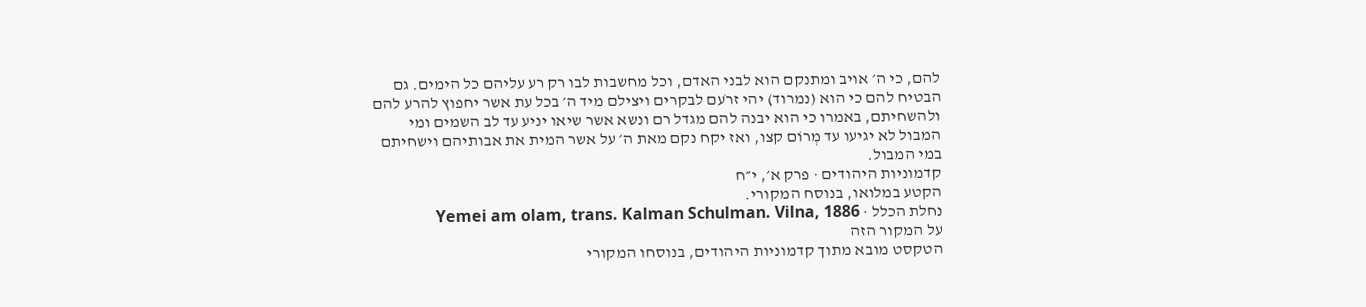להם, כי ה׳ אויב ומתנקם הוא לבני האדם, וכל מחשבות לבו רק רע עליהם כל הימים. גם הבטיח להם כי הוא (נמרוד) יהי זרֹעם לבקרים ויצילם מיד ה׳ בכל עת אשר יחפוץ להרע להם ולהשחיתם, באמרו כי הוא יבנה להם מגדל רם ונשא אשר שיאו יניע עד לב השמים ומי המבול לא יגיעו עד מְרוֹם קצו, ואז יקח נקם מאת ה׳ על אשר המית את אבותיהם וישחיתם במי המבול.
קדמוניות היהודים · פרק א׳, י״ח
הקטע במלואו, בנוסח המקורי.
נחלת הכלל · Yemei am olam, trans. Kalman Schulman. Vilna, 1886
על המקור הזה
הטקסט מובא מתוך קדמוניות היהודים, בנוסחו המקורי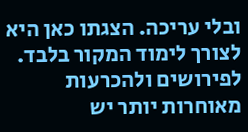ובלי עריכה. הצגתו כאן היא לצורך לימוד המקור בלבד. לפירושים ולהכרעות מאוחרות יותר יש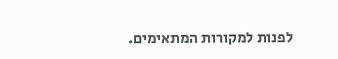לפנות למקורות המתאימים.